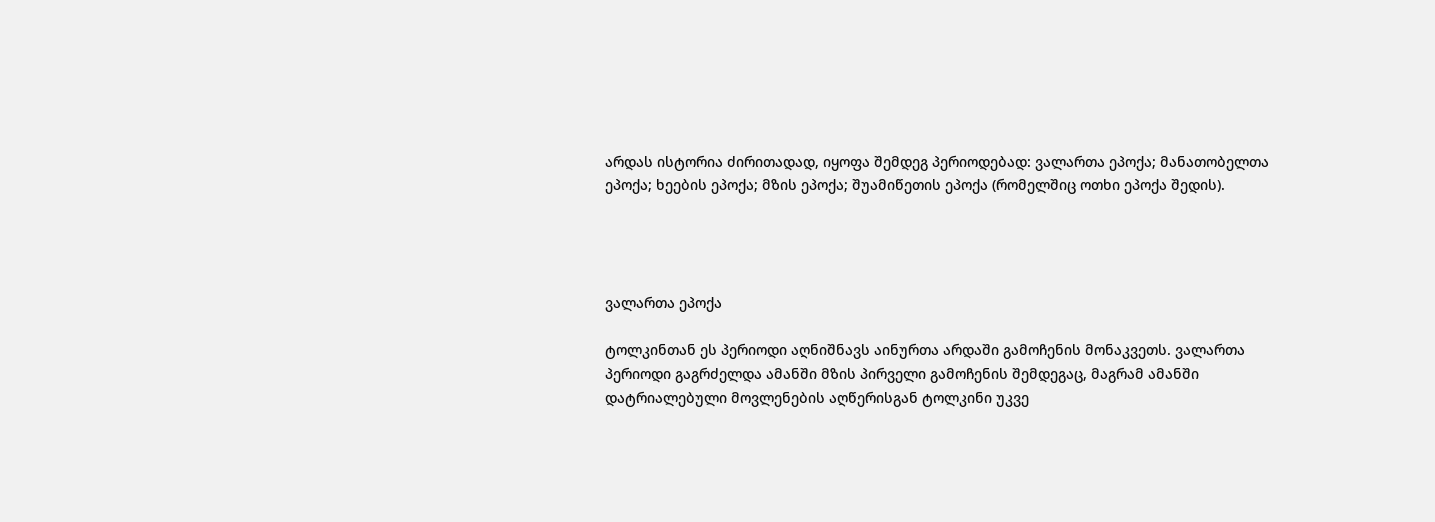არდას ისტორია ძირითადად, იყოფა შემდეგ პერიოდებად: ვალართა ეპოქა; მანათობელთა ეპოქა; ხეების ეპოქა; მზის ეპოქა; შუამიწეთის ეპოქა (რომელშიც ოთხი ეპოქა შედის).




ვალართა ეპოქა

ტოლკინთან ეს პერიოდი აღნიშნავს აინურთა არდაში გამოჩენის მონაკვეთს. ვალართა პერიოდი გაგრძელდა ამანში მზის პირველი გამოჩენის შემდეგაც, მაგრამ ამანში დატრიალებული მოვლენების აღწერისგან ტოლკინი უკვე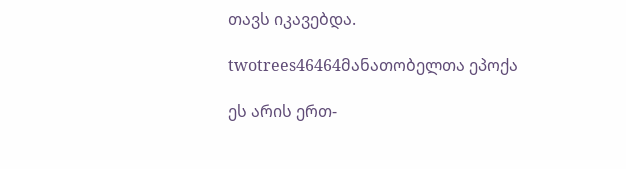თავს იკავებდა.

twotrees46464მანათობელთა ეპოქა

ეს არის ერთ-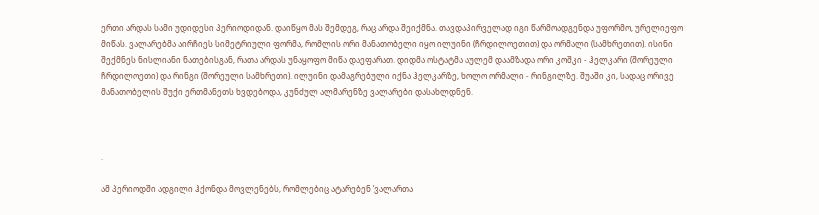ერთი არდას სამი უდიდესი პერიოდიდან. დაიწყო მას შემდეგ, რაც არდა შეიქმნა. თავდაპირველად იგი წარმოადგენდა უფორმო, ურელიეფო მიწას. ვალარებმა აირჩიეს სიმეტრიული ფორმა, რომლის ორი მანათობელი იყო ილუინი (ჩრდილოეთით) და ორმალი (სამხრეთით). ისინი შექმნეს ნისლიანი ნათებისგან, რათა არდას უნაყოფო მიწა დაეფარათ. დიდმა ოსტატმა აულემ დაამზადა ორი კოშკი - ჰელკარი (შორეული ჩრდილოეთი) და რინგი (შორეული სამხრეთი). ილუინი დამაგრებული იქნა ჰელკარზე, ხოლო ორმალი - რინგილზე. შუაში კი, სადაც ორივე მანათობელის შუქი ერთმანეთს ხვდებოდა, კუნძულ ალმარენზე ვალარები დასახლდნენ.



.

ამ პერიოდში ადგილი ჰქონდა მოვლენებს, რომლებიც ატარებენ ’ვალართა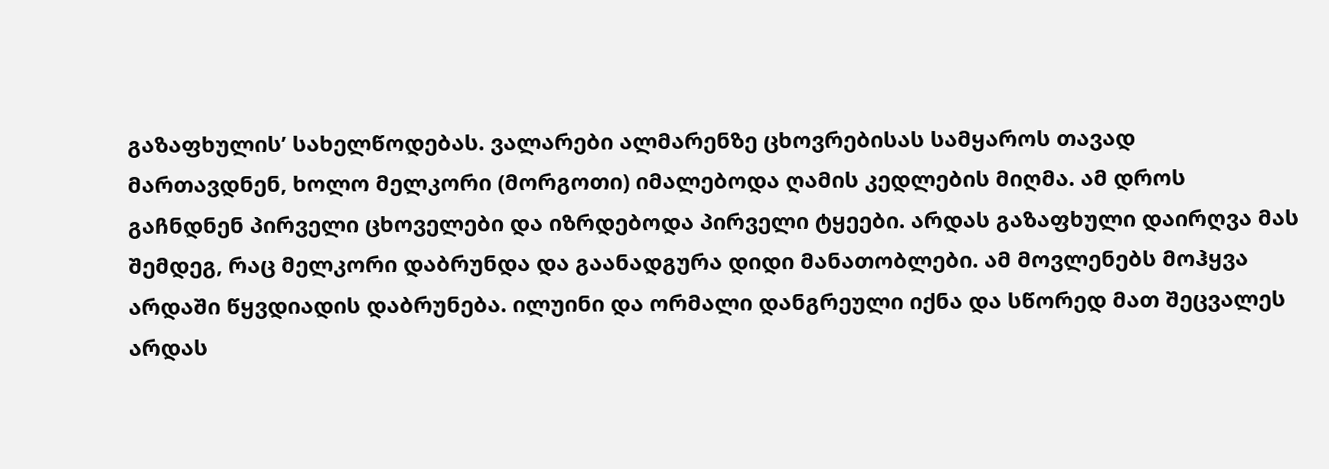გაზაფხულის’ სახელწოდებას. ვალარები ალმარენზე ცხოვრებისას სამყაროს თავად მართავდნენ, ხოლო მელკორი (მორგოთი) იმალებოდა ღამის კედლების მიღმა. ამ დროს გაჩნდნენ პირველი ცხოველები და იზრდებოდა პირველი ტყეები. არდას გაზაფხული დაირღვა მას შემდეგ, რაც მელკორი დაბრუნდა და გაანადგურა დიდი მანათობლები. ამ მოვლენებს მოჰყვა არდაში წყვდიადის დაბრუნება. ილუინი და ორმალი დანგრეული იქნა და სწორედ მათ შეცვალეს არდას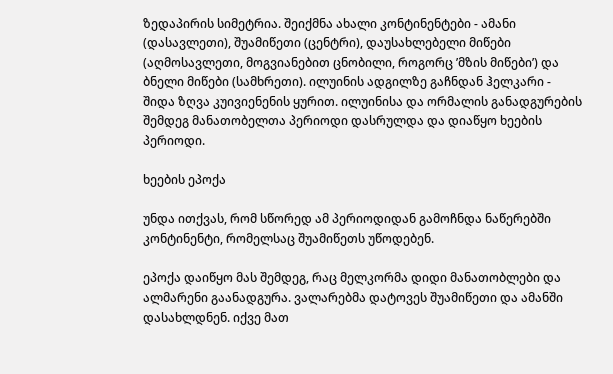ზედაპირის სიმეტრია. შეიქმნა ახალი კონტინენტები - ამანი (დასავლეთი), შუამიწეთი (ცენტრი), დაუსახლებელი მიწები (აღმოსავლეთი, მოგვიანებით ცნობილი, როგორც ’მზის მიწები’) და ბნელი მიწები (სამხრეთი). ილუინის ადგილზე გაჩნდან ჰელკარი - შიდა ზღვა კუივიენენის ყურით. ილუინისა და ორმალის განადგურების შემდეგ მანათობელთა პერიოდი დასრულდა და დიაწყო ხეების პერიოდი.

ხეების ეპოქა

უნდა ითქვას, რომ სწორედ ამ პერიოდიდან გამოჩნდა ნაწერებში კონტინენტი, რომელსაც შუამიწეთს უწოდებენ.

ეპოქა დაიწყო მას შემდეგ, რაც მელკორმა დიდი მანათობლები და ალმარენი გაანადგურა. ვალარებმა დატოვეს შუამიწეთი და ამანში დასახლდნენ. იქვე მათ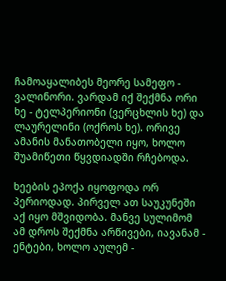ჩამოაყალიბეს მეორე სამეფო - ვალინორი. ვარდამ იქ შექმნა ორი ხე - ტელპერიონი (ვერცხლის ხე) და ლაურელინი (ოქროს ხე). ორივე ამანის მანათობელი იყო, ხოლო შუამიწეთი წყვდიადში რჩებოდა.

ხეების ეპოქა იყოფოდა ორ პერიოდად. პირველ ათ საუკუნეში აქ იყო მშვიდობა. მანვე სულიმომ ამ დროს შექმნა არწივები, იავანამ - ენტები, ხოლო აულემ -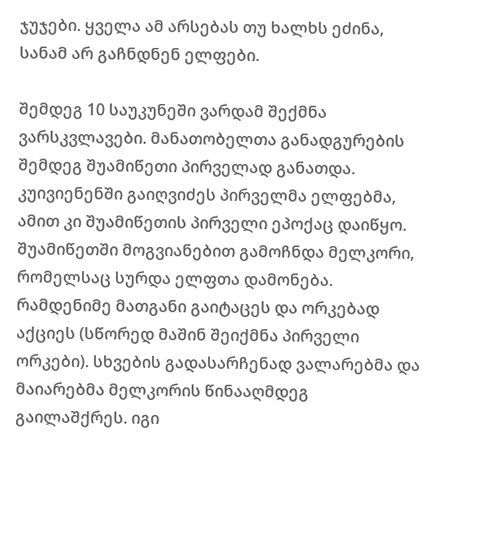ჯუჯები. ყველა ამ არსებას თუ ხალხს ეძინა, სანამ არ გაჩნდნენ ელფები.

შემდეგ 10 საუკუნეში ვარდამ შექმნა ვარსკვლავები. მანათობელთა განადგურების შემდეგ შუამიწეთი პირველად განათდა. კუივიენენში გაიღვიძეს პირველმა ელფებმა, ამით კი შუამიწეთის პირველი ეპოქაც დაიწყო. შუამიწეთში მოგვიანებით გამოჩნდა მელკორი, რომელსაც სურდა ელფთა დამონება. რამდენიმე მათგანი გაიტაცეს და ორკებად აქციეს (სწორედ მაშინ შეიქმნა პირველი ორკები). სხვების გადასარჩენად ვალარებმა და მაიარებმა მელკორის წინააღმდეგ გაილაშქრეს. იგი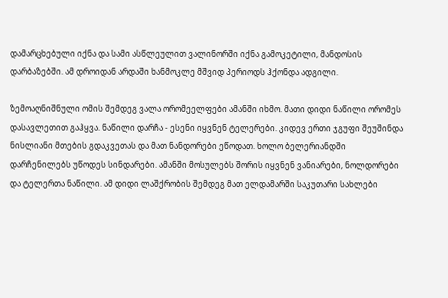დამარცხებული იქნა და სამი ასწლეულით ვალინორში იქნა გამოკეტილი, მანდოსის დარბაზებში. ამ დროიდან არდაში ხანმოკლე მშვიდ პერიოდს ჰქონდა ადგილი.

ზემოაღნიშნული ომის შემდეგ ვალა ორომეელფები ამანში იხმო. მათი დიდი ნაწილი ორომეს დასავლეთით გაჰყვა. ნაწილი დარჩა - ესენი იყვნენ ტელერები. კიდევ ერთი ჯგუფი შეუშინდა ნისლიანი მთების გდაკვეთას და მათ ნანდორები ეწოდათ. ხოლო ბელერიანდში დარჩენილებს უწოდეს სინდარები. ამანში მოსულებს შორის იყვნენ ვანიარები, ნოლდორები და ტელერთა ნაწილი. ამ დიდი ლაშქრობის შემდეგ მათ ელდამარში საკუთარი სახლები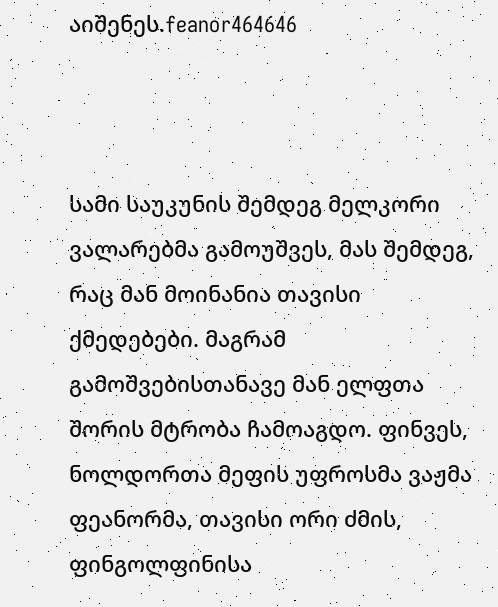აიშენეს.feanor464646



სამი საუკუნის შემდეგ მელკორი ვალარებმა გამოუშვეს, მას შემდეგ, რაც მან მოინანია თავისი ქმედებები. მაგრამ გამოშვებისთანავე მან ელფთა შორის მტრობა ჩამოაგდო. ფინვეს, ნოლდორთა მეფის უფროსმა ვაჟმა ფეანორმა, თავისი ორი ძმის, ფინგოლფინისა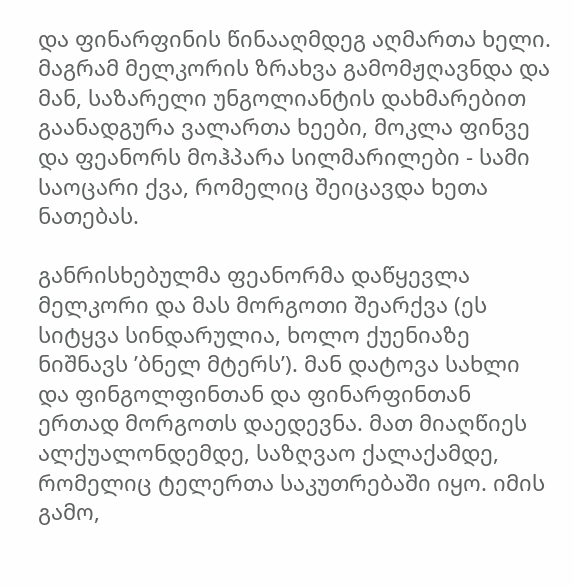და ფინარფინის წინააღმდეგ აღმართა ხელი. მაგრამ მელკორის ზრახვა გამომჟღავნდა და მან, საზარელი უნგოლიანტის დახმარებით გაანადგურა ვალართა ხეები, მოკლა ფინვე და ფეანორს მოჰპარა სილმარილები - სამი საოცარი ქვა, რომელიც შეიცავდა ხეთა ნათებას.

განრისხებულმა ფეანორმა დაწყევლა მელკორი და მას მორგოთი შეარქვა (ეს სიტყვა სინდარულია, ხოლო ქუენიაზე ნიშნავს ’ბნელ მტერს’). მან დატოვა სახლი და ფინგოლფინთან და ფინარფინთან ერთად მორგოთს დაედევნა. მათ მიაღწიეს ალქუალონდემდე, საზღვაო ქალაქამდე, რომელიც ტელერთა საკუთრებაში იყო. იმის გამო,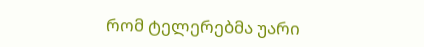რომ ტელერებმა უარი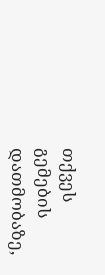თქვეს გემების დათმობაზე,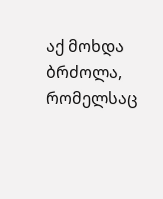აქ მოხდა ბრძოლა, რომელსაც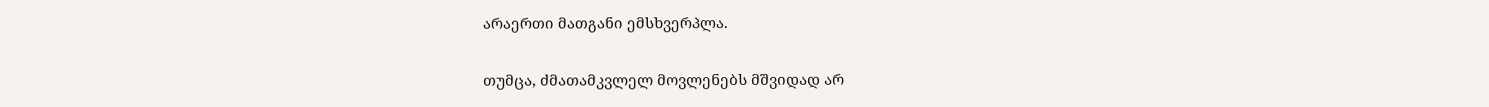არაერთი მათგანი ემსხვერპლა.

თუმცა, ძმათამკვლელ მოვლენებს მშვიდად არ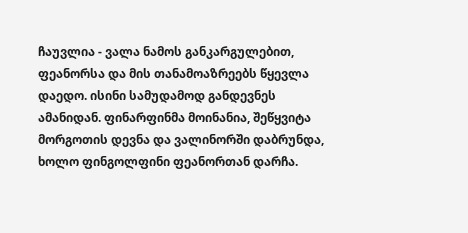ჩაუვლია - ვალა ნამოს განკარგულებით, ფეანორსა და მის თანამოაზრეებს წყევლა დაედო. ისინი სამუდამოდ განდევნეს ამანიდან. ფინარფინმა მოინანია, შეწყვიტა მორგოთის დევნა და ვალინორში დაბრუნდა, ხოლო ფინგოლფინი ფეანორთან დარჩა.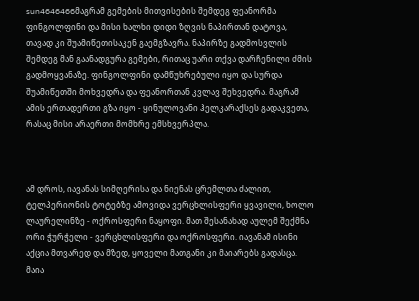sun4646466მაგრამ გემების მითვისების შემდეგ ფეანორმა ფინგოლფინი და მისი ხალხი დიდი ზღვის ნაპირთან დატოვა, თავად კი შუამიწეთისაკენ გაემგზავრა. ნაპირზე გადმოსვლის შემდეგ მან გაანადგურა გემები, რითაც უარი თქვა დარჩენილი ძმის გადმოყვანაზე. ფინგოლფინი დამწუხრებული იყო და სურდა შუამიწეთში მოხვედრა და ფეანორთან კვლავ შეხვედრა. მაგრამ ამის ერთადერთი გზა იყო - ყინულოვანი ჰელკარაქსეს გადაკვეთა, რასაც მისი არაერთი მომხრე ემსხვერპლა.



ამ დროს, იავანას სიმღერისა და ნიენას ცრემლთა ძალით, ტელპერიონის ტოტებზე ამოვიდა ვერცხლისფერი ყვავილი, ხოლო ლაურელინზე - ოქროსფერი ნაყოფი. მათ შესანახად აულემ შექმნა ორი ჭურჭელი - ვერცხლისფერი და ოქროსფერი. იავანამ ისინი აქცია მთვარედ და მზედ, ყოველი მათგანი კი მაიარებს გადასცა. მაია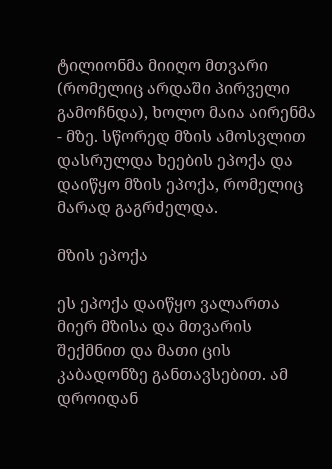ტილიონმა მიიღო მთვარი (რომელიც არდაში პირველი გამოჩნდა), ხოლო მაია აირენმა - მზე. სწორედ მზის ამოსვლით დასრულდა ხეების ეპოქა და დაიწყო მზის ეპოქა, რომელიც მარად გაგრძელდა.

მზის ეპოქა

ეს ეპოქა დაიწყო ვალართა მიერ მზისა და მთვარის შექმნით და მათი ცის კაბადონზე განთავსებით. ამ დროიდან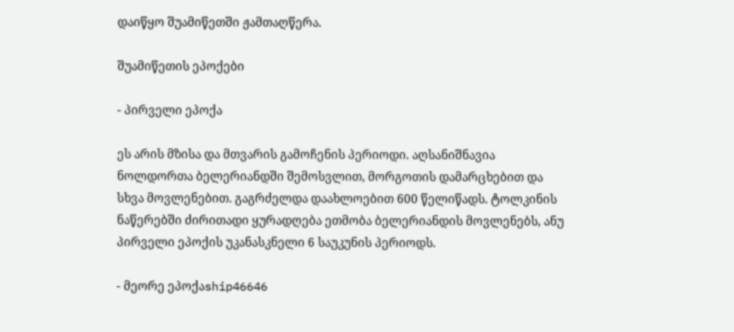დაიწყო შუამიწეთში ჟამთაღწერა.

შუამიწეთის ეპოქები

- პირველი ეპოქა

ეს არის მზისა და მთვარის გამოჩენის პერიოდი. აღსანიშნავია ნოლდორთა ბელერიანდში შემოსვლით, მორგოთის დამარცხებით და სხვა მოვლენებით. გაგრძელდა დაახლოებით 600 წელიწადს. ტოლკინის ნაწერებში ძირითადი ყურადღება ეთმობა ბელერიანდის მოვლენებს, ანუ პირველი ეპოქის უკანასკნელი 6 საუკუნის პერიოდს.

- მეორე ეპოქაship46646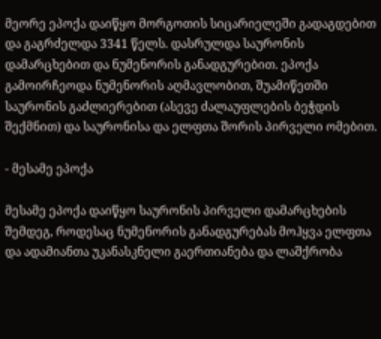მეორე ეპოქა დაიწყო მორგოთის სიცარიელეში გადაგდებით და გაგრძელდა 3341 წელს. დასრულდა საურონის დამარცხებით და ნუმენორის განადგურებით. ეპოქა გამოირჩეოდა ნუმენორის აღმავლობით, შუამიწეთში საურონის გაძლიერებით (ასევე ძალაუფლების ბეჭდის შექმნით) და საურონისა და ელფთა შორის პირველი ომებით.

- მესამე ეპოქა

მესამე ეპოქა დაიწყო საურონის პირველი დამარცხების შემდეგ, როდესაც ნუმენორის განადგურებას მოჰყვა ელფთა და ადამიანთა უკანასკნელი გაერთიანება და ლაშქრობა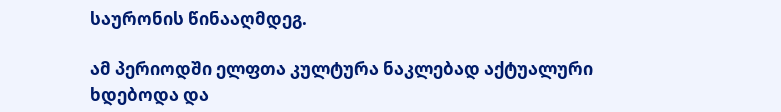საურონის წინააღმდეგ.

ამ პერიოდში ელფთა კულტურა ნაკლებად აქტუალური ხდებოდა და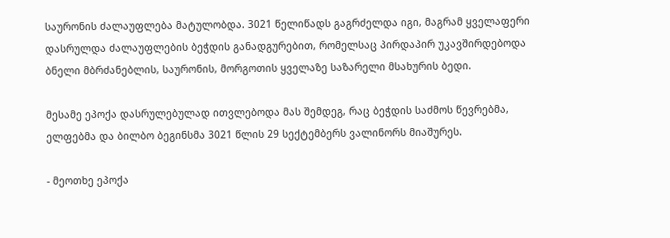საურონის ძალაუფლება მატულობდა. 3021 წელიწადს გაგრძელდა იგი, მაგრამ ყველაფერი დასრულდა ძალაუფლების ბეჭდის განადგურებით, რომელსაც პირდაპირ უკავშირდებოდა ბნელი მბრძანებლის, საურონის, მორგოთის ყველაზე საზარელი მსახურის ბედი.

მესამე ეპოქა დასრულებულად ითვლებოდა მას შემდეგ, რაც ბეჭდის საძმოს წევრებმა, ელფებმა და ბილბო ბეგინსმა 3021 წლის 29 სექტემბერს ვალინორს მიაშურეს.

- მეოთხე ეპოქა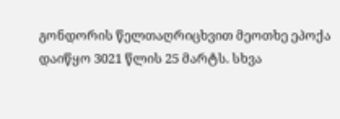გონდორის წელთაღრიცხვით მეოთხე ეპოქა დაიწყო 3021 წლის 25 მარტს. სხვა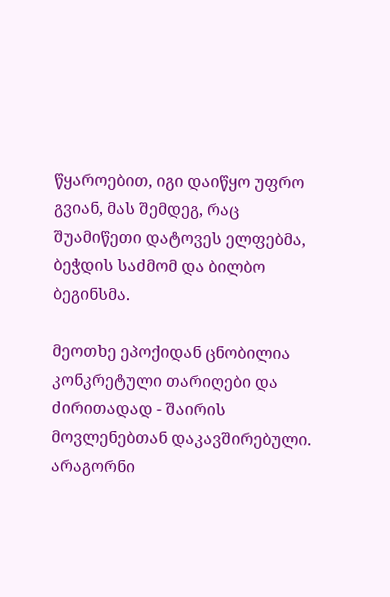წყაროებით, იგი დაიწყო უფრო გვიან, მას შემდეგ, რაც შუამიწეთი დატოვეს ელფებმა, ბეჭდის საძმომ და ბილბო ბეგინსმა.

მეოთხე ეპოქიდან ცნობილია კონკრეტული თარიღები და ძირითადად - შაირის მოვლენებთან დაკავშირებული.  არაგორნი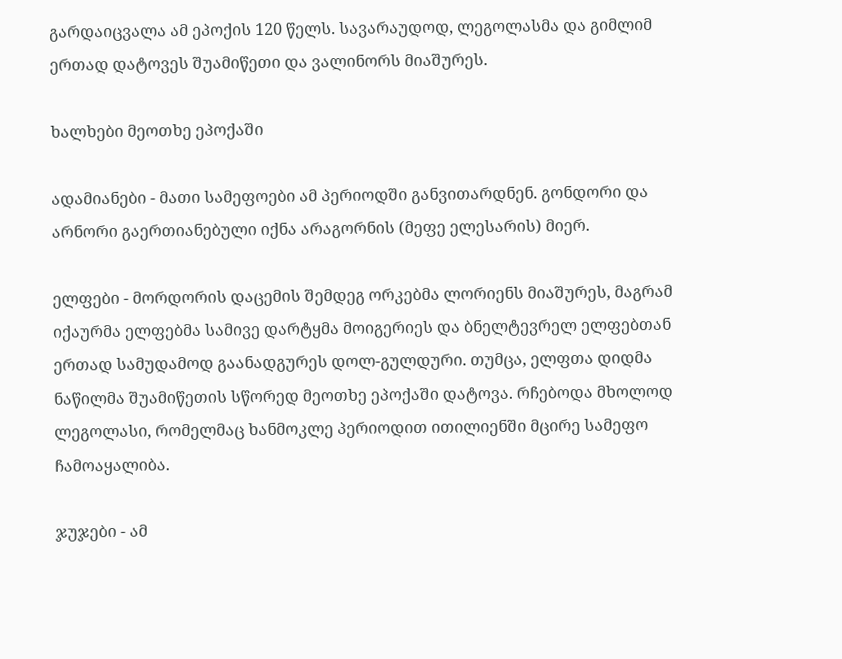გარდაიცვალა ამ ეპოქის 120 წელს. სავარაუდოდ, ლეგოლასმა და გიმლიმ ერთად დატოვეს შუამიწეთი და ვალინორს მიაშურეს.

ხალხები მეოთხე ეპოქაში

ადამიანები - მათი სამეფოები ამ პერიოდში განვითარდნენ. გონდორი და არნორი გაერთიანებული იქნა არაგორნის (მეფე ელესარის) მიერ.

ელფები - მორდორის დაცემის შემდეგ ორკებმა ლორიენს მიაშურეს, მაგრამ იქაურმა ელფებმა სამივე დარტყმა მოიგერიეს და ბნელტევრელ ელფებთან ერთად სამუდამოდ გაანადგურეს დოლ-გულდური. თუმცა, ელფთა დიდმა ნაწილმა შუამიწეთის სწორედ მეოთხე ეპოქაში დატოვა. რჩებოდა მხოლოდ ლეგოლასი, რომელმაც ხანმოკლე პერიოდით ითილიენში მცირე სამეფო ჩამოაყალიბა.

ჯუჯები - ამ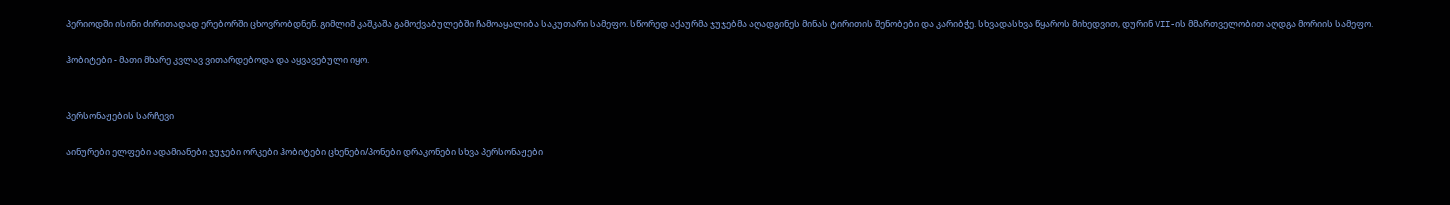პერიოდში ისინი ძირითადად ერებორში ცხოვრობდნენ. გიმლიმ კაშკაშა გამოქვაბულებში ჩამოაყალიბა საკუთარი სამეფო. სწორედ აქაურმა ჯუჯებმა აღადგინეს მინას ტირითის შენობები და კარიბჭე. სხვადასხვა წყაროს მიხედვით, დურინ VII-ის მმართველობით აღდგა მორიის სამეფო.

ჰობიტები - მათი მხარე კვლავ ვითარდებოდა და აყვავებული იყო.


პერსონაჟების სარჩევი

აინურები ელფები ადამიანები ჯუჯები ორკები ჰობიტები ცხენები/პონები დრაკონები სხვა პერსონაჟები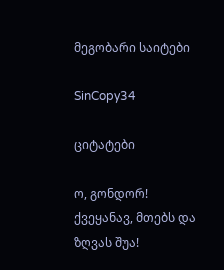მეგობარი საიტები

SinCopy34

ციტატები

ო, გონდორ! ქვეყანავ, მთებს და ზღვას შუა!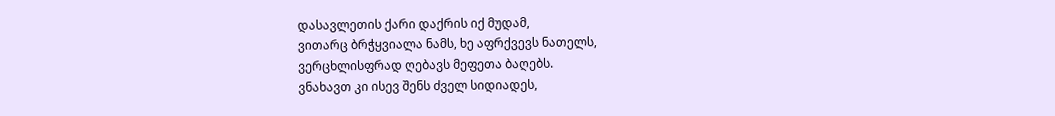დასავლეთის ქარი დაქრის იქ მუდამ,
ვითარც ბრჭყვიალა ნამს, ხე აფრქვევს ნათელს,
ვერცხლისფრად ღებავს მეფეთა ბაღებს.
ვნახავთ კი ისევ შენს ძველ სიდიადეს,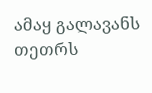ამაყ გალავანს თეთრს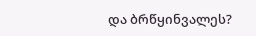და ბრწყინვალეს?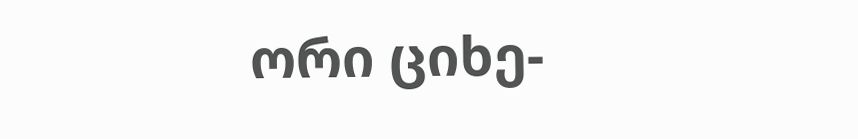ორი ციხე-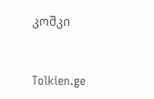კოშკი


Tolkien.ge